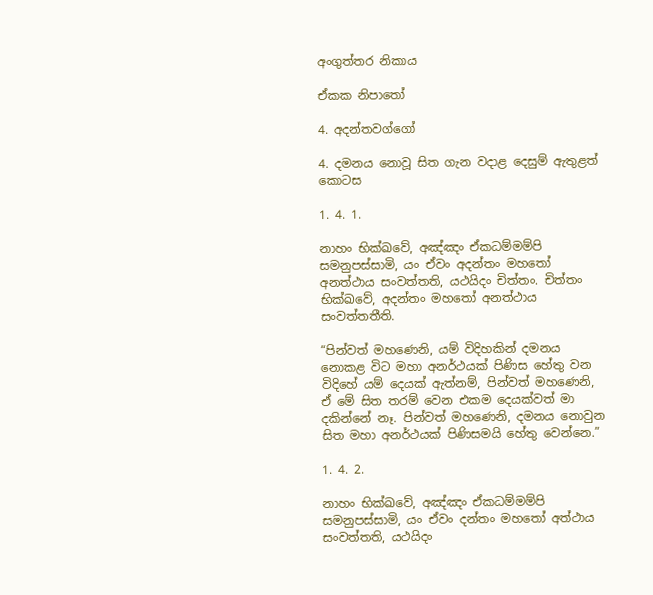අංගුත්තර නිකාය

ඒකක නිපාතෝ

4. අදන්තවග්ගෝ

4. දමනය නොවූ සිත ගැන වදාළ දෙසුම් ඇතුළත් කොටස

1. 4. 1.

නාහං භික්ඛවේ, අඤ්ඤං ඒකධම්මම්පි සමනුපස්සාමි, යං ඒවං අදන්තං මහතෝ අනත්ථාය සංවත්තති, යථයිදං චිත්තං. චිත්තං භික්ඛවේ, අදන්තං මහතෝ අනත්ථාය සංවත්තතීති.

“පින්වත් මහණෙනි, යම් විදිහකින් දමනය නොකළ විට මහා අනර්ථයක් පිණිස හේතු වන විදිහේ යම් දෙයක් ඇත්නම්, පින්වත් මහණෙනි, ඒ මේ සිත තරම් වෙන එකම දෙයක්වත් මා දකින්නේ නෑ. පින්වත් මහණෙනි, දමනය නොවුන සිත මහා අනර්ථයක් පිණිසමයි හේතු වෙන්නෙ.”

1. 4. 2.

නාහං භික්ඛවේ, අඤ්ඤං ඒකධම්මම්පි සමනුපස්සාමි, යං ඒවං දන්තං මහතෝ අත්ථාය සංවත්තති, යථයිදං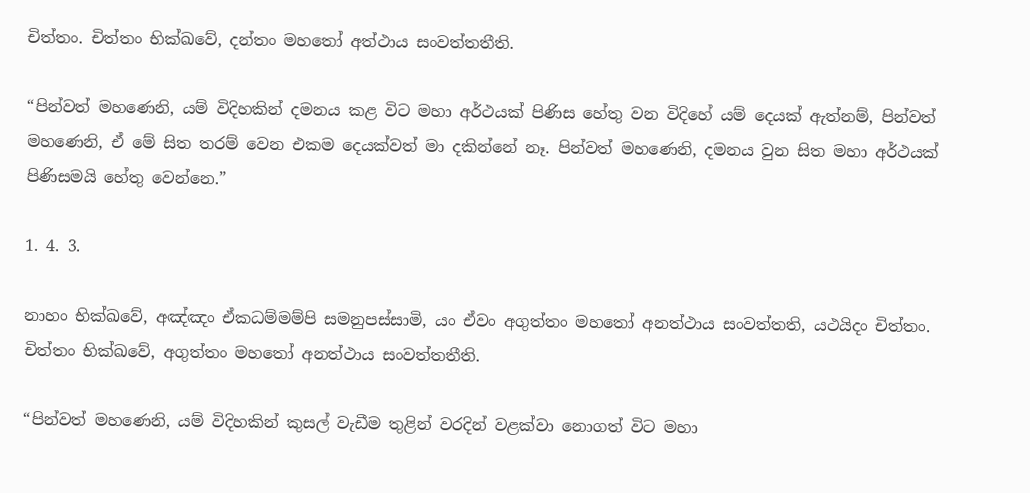චිත්තං. චිත්තං භික්ඛවේ, දන්තං මහතෝ අත්ථාය සංවත්තතීති.

“පින්වත් මහණෙනි, යම් විදිහකින් දමනය කළ විට මහා අර්ථයක් පිණිස හේතු වන විදිහේ යම් දෙයක් ඇත්නම්, පින්වත් මහණෙනි, ඒ මේ සිත තරම් වෙන එකම දෙයක්වත් මා දකින්නේ නෑ. පින්වත් මහණෙනි, දමනය වුන සිත මහා අර්ථයක් පිණිසමයි හේතු වෙන්නෙ.”

1. 4. 3.

නාහං භික්ඛවේ, අඤ්ඤං ඒකධම්මම්පි සමනුපස්සාමි, යං ඒවං අගුත්තං මහතෝ අනත්ථාය සංවත්තති, යථයිදං චිත්තං. චිත්තං භික්ඛවේ, අගුත්තං මහතෝ අනත්ථාය සංවත්තතීති.

“පින්වත් මහණෙනි, යම් විදිහකින් කුසල් වැඩීම තුළින් වරදින් වළක්වා නොගත් විට මහා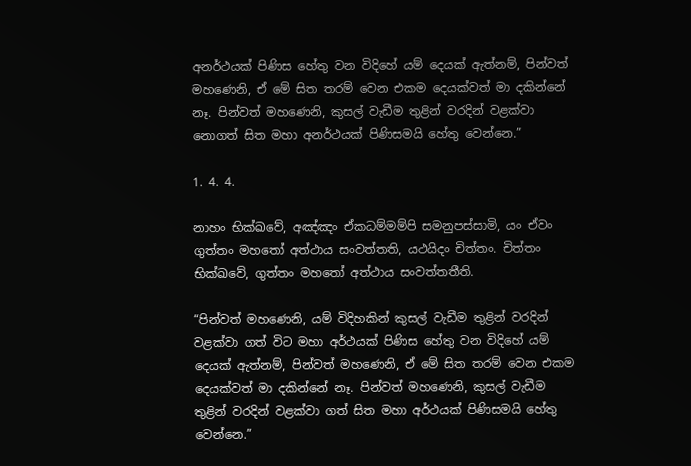අනර්ථයක් පිණිස හේතු වන විදිහේ යම් දෙයක් ඇත්නම්, පින්වත් මහණෙනි, ඒ මේ සිත තරම් වෙන එකම දෙයක්වත් මා දකින්නේ නෑ. පින්වත් මහණෙනි, කුසල් වැඩීම තුළින් වරදින් වළක්වා නොගත් සිත මහා අනර්ථයක් පිණිසමයි හේතු වෙන්නෙ.”

1. 4. 4.

නාහං භික්ඛවේ, අඤ්ඤං ඒකධම්මම්පි සමනුපස්සාමි, යං ඒවං ගුත්තං මහතෝ අත්ථාය සංවත්තති, යථයිදං චිත්තං. චිත්තං භික්ඛවේ, ගුත්තං මහතෝ අත්ථාය සංවත්තතීති.

“පින්වත් මහණෙනි, යම් විදිහකින් කුසල් වැඩීම තුළින් වරදින් වළක්වා ගත් විට මහා අර්ථයක් පිණිස හේතු වන විදිහේ යම් දෙයක් ඇත්නම්, පින්වත් මහණෙනි, ඒ මේ සිත තරම් වෙන එකම දෙයක්වත් මා දකින්නේ නෑ. පින්වත් මහණෙනි, කුසල් වැඩීම තුළින් වරදින් වළක්වා ගත් සිත මහා අර්ථයක් පිණිසමයි හේතු වෙන්නෙ.”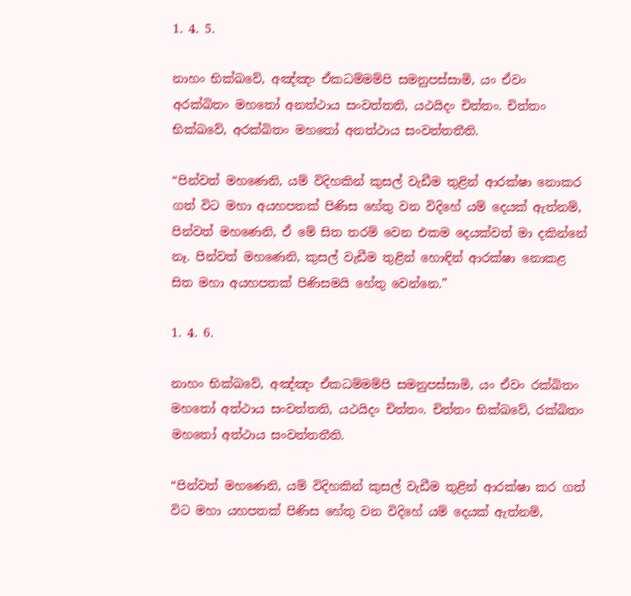1. 4. 5.

නාහං භික්ඛවේ, අඤ්ඤං ඒකධම්මම්පි සමනුපස්සාමි, යං ඒවං අරක්ඛිතං මහතෝ අනත්ථාය සංවත්තති, යථයිදං චිත්තං. චිත්තං භික්ඛවේ, අරක්ඛිතං මහතෝ අනත්ථාය සංවත්තතීති.

“පින්වත් මහණෙනි, යම් විදිහකින් කුසල් වැඩීම තුළින් ආරක්ෂා නොකර ගත් විට මහා අයහපතක් පිණිස හේතු වන විදිහේ යම් දෙයක් ඇත්නම්, පින්වත් මහණෙනි, ඒ මේ සිත තරම් වෙන එකම දෙයක්වත් මා දකින්නේ නෑ. පින්වත් මහණෙනි, කුසල් වැඩීම තුළින් හොඳින් ආරක්ෂා නොකළ සිත මහා අයහපතක් පිණිසමයි හේතු වෙන්නෙ.”

1. 4. 6.

නාහං භික්ඛවේ, අඤ්ඤං ඒකධම්මම්පි සමනුපස්සාමි, යං ඒවං රක්ඛිතං මහතෝ අත්ථාය සංවත්තති, යථයිදං චිත්තං. චිත්තං භික්ඛවේ, රක්ඛිතං මහතෝ අත්ථාය සංවත්තතීති.

“පින්වත් මහණෙනි, යම් විදිහකින් කුසල් වැඩීම තුළින් ආරක්ෂා කර ගත් විට මහා යහපතක් පිණිස හේතු වන විදිහේ යම් දෙයක් ඇත්නම්,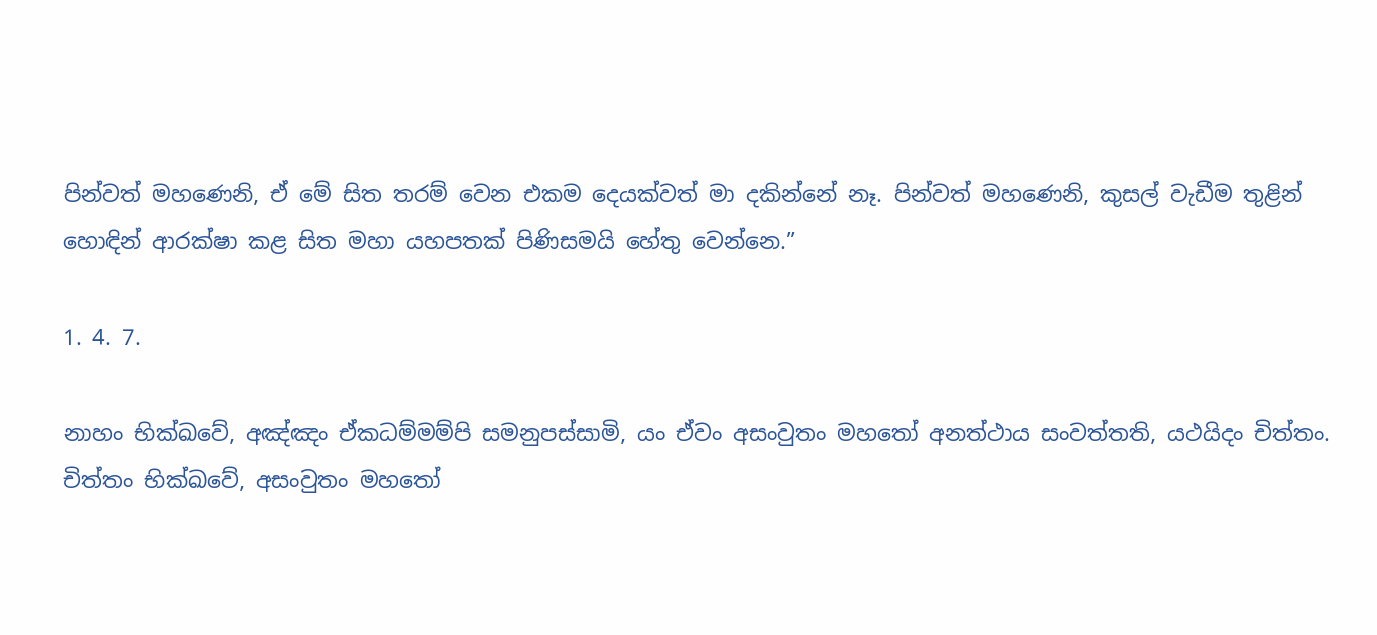පින්වත් මහණෙනි, ඒ මේ සිත තරම් වෙන එකම දෙයක්වත් මා දකින්නේ නෑ. පින්වත් මහණෙනි, කුසල් වැඩීම තුළින් හොඳින් ආරක්ෂා කළ සිත මහා යහපතක් පිණිසමයි හේතු වෙන්නෙ.”

1. 4. 7.

නාහං භික්ඛවේ, අඤ්ඤං ඒකධම්මම්පි සමනුපස්සාමි, යං ඒවං අසංවුතං මහතෝ අනත්ථාය සංවත්තති, යථයිදං චිත්තං. චිත්තං භික්ඛවේ, අසංවුතං මහතෝ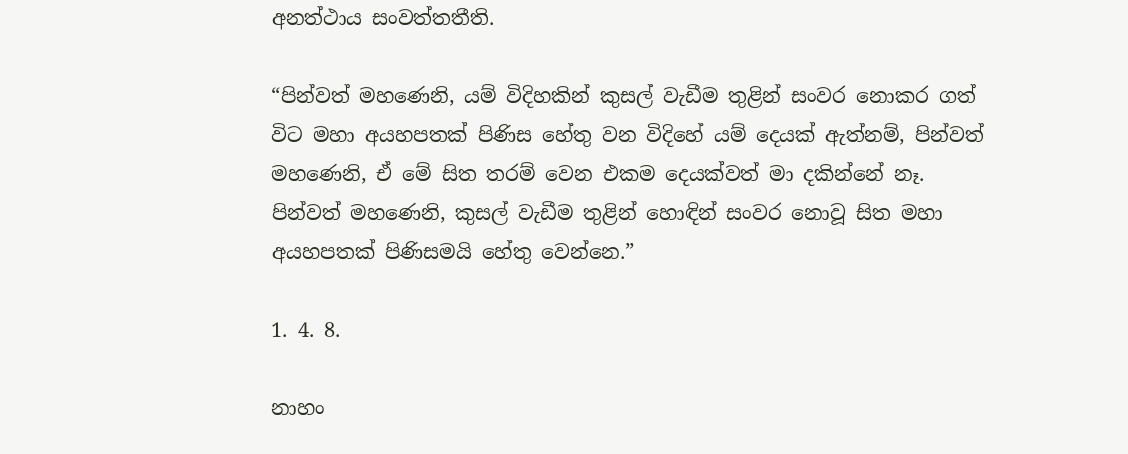අනත්ථාය සංවත්තතීති.

“පින්වත් මහණෙනි, යම් විදිහකින් කුසල් වැඩීම තුළින් සංවර නොකර ගත් විට මහා අයහපතක් පිණිස හේතු වන විදිහේ යම් දෙයක් ඇත්නම්, පින්වත් මහණෙනි, ඒ මේ සිත තරම් වෙන එකම දෙයක්වත් මා දකින්නේ නෑ. පින්වත් මහණෙනි, කුසල් වැඩීම තුළින් හොඳින් සංවර නොවූ සිත මහා අයහපතක් පිණිසමයි හේතු වෙන්නෙ.”

1. 4. 8.

නාහං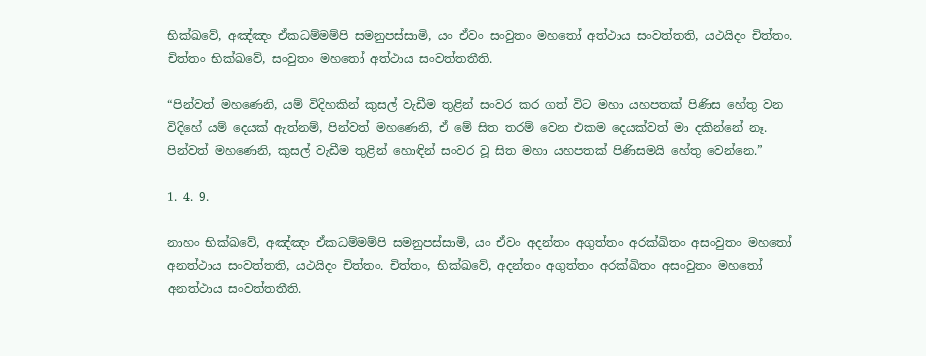භික්ඛවේ, අඤ්ඤං ඒකධම්මම්පි සමනුපස්සාමි, යං ඒවං සංවුතං මහතෝ අත්ථාය සංවත්තති, යථයිදං චිත්තං. චිත්තං භික්ඛවේ, සංවුතං මහතෝ අත්ථාය සංවත්තතීති.

“පින්වත් මහණෙනි, යම් විදිහකින් කුසල් වැඩීම තුළින් සංවර කර ගත් විට මහා යහපතක් පිණිස හේතු වන විදිහේ යම් දෙයක් ඇත්නම්, පින්වත් මහණෙනි, ඒ මේ සිත තරම් වෙන එකම දෙයක්වත් මා දකින්නේ නෑ. පින්වත් මහණෙනි, කුසල් වැඩීම තුළින් හොඳින් සංවර වූ සිත මහා යහපතක් පිණිසමයි හේතු වෙන්නෙ.”

1. 4. 9.

නාහං භික්ඛවේ, අඤ්ඤං ඒකධම්මම්පි සමනුපස්සාමි, යං ඒවං අදන්තං අගුත්තං අරක්ඛිතං අසංවුතං මහතෝ අනත්ථාය සංවත්තති, යථයිදං චිත්තං. චිත්තං, භික්ඛවේ, අදන්තං අගුත්තං අරක්ඛිතං අසංවුතං මහතෝ අනත්ථාය සංවත්තතීති.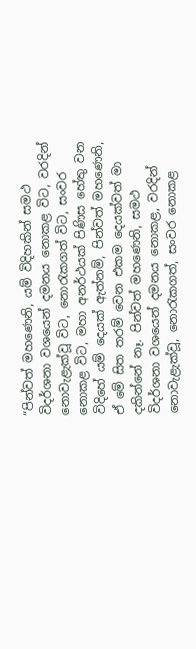“පින්වත් මහණෙනි, යම් විදිහකින් සමථ විදර්ශනා වශයෙන් දමනය නොකළ විට, වරදින් නොවැළැක්වූ විට, නොරැකගත් විට, සංවර නොකළ විට, මහා අනර්ථයක් පිණිස හේතු වන විදිහේ යම් දෙයක් ඇත්නම්, පින්වත් මහණෙනි, ඒ මේ සිත තරම් වෙන එකම දෙයක්වත් මා දකින්නේ නෑ. පින්වත් මහණෙනි, සමථ විදර්ශනා වශයෙන් දමනය නොකළ, වරදින් නොවැළැක්වූ, නොරැකගත්, සංවර නොකළ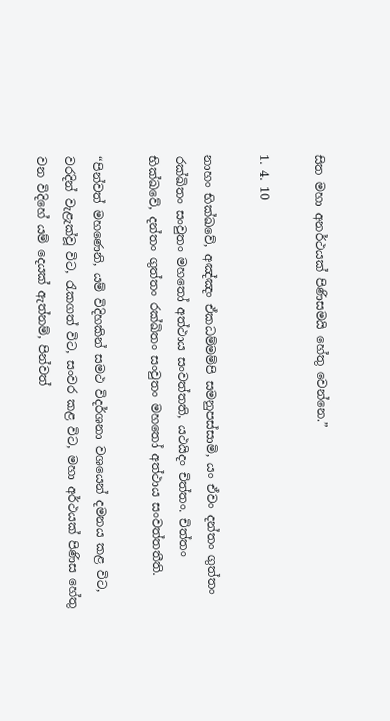සිත මහා අනර්ථයක් පිණිසමයි හේතු වෙන්නෙ.”

1. 4. 10

නාහං භික්ඛවේ, අඤ්ඤං ඒකධම්මම්පි සමනුපස්සාමි, යං ඒවං දන්තං ගුත්තං රක්ඛිතං සංවුතං මහතෝ අත්ථාය සංවත්තති, යථයිදං චිත්තං. චිත්තං භික්ඛවේ, දන්තං ගුත්තං රක්ඛිතං සංවුතං මහතෝ අත්ථාය සංවත්තතීති.

“පින්වත් මහණෙනි, යම් විදිහකින් සමථ විදර්ශනා වශයෙන් දමනය කළ විට, වරදින් වැළැක්වූ විට, රැකගත් විට, සංවර කළ විට, මහා අර්ථයක් පිණිස හේතු වන විදිහේ යම් දෙයක් ඇත්නම්, පින්වත්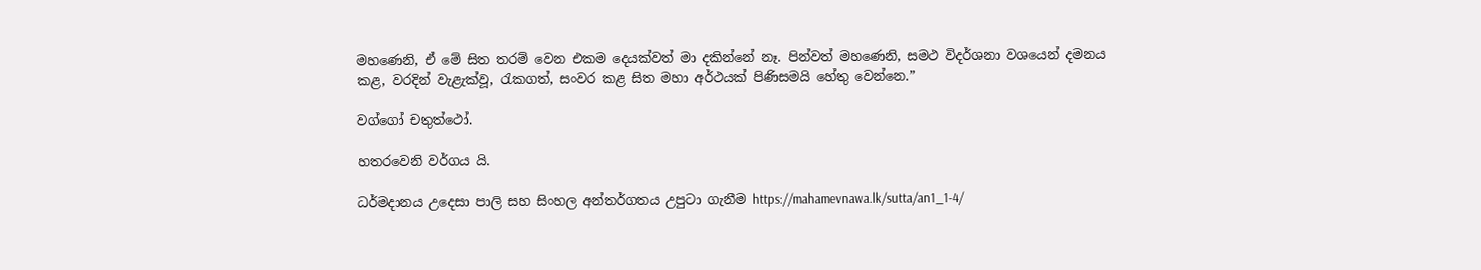මහණෙනි, ඒ මේ සිත තරම් වෙන එකම දෙයක්වත් මා දකින්නේ නෑ. පින්වත් මහණෙනි, සමථ විදර්ශනා වශයෙන් දමනය කළ, වරදින් වැළැක්වූ, රැකගත්, සංවර කළ සිත මහා අර්ථයක් පිණිසමයි හේතු වෙන්නෙ.”

වග්ගෝ චතුත්ථෝ.

හතරවෙනි වර්ගය යි.

ධර්මදානය උදෙසා පාලි සහ සිංහල අන්තර්ගතය උපුටා ගැනීම https://mahamevnawa.lk/sutta/an1_1-4/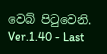වෙබ් පිටුවෙනි.
Ver.1.40 - Last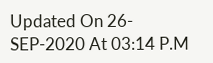Updated On 26-SEP-2020 At 03:14 P.M